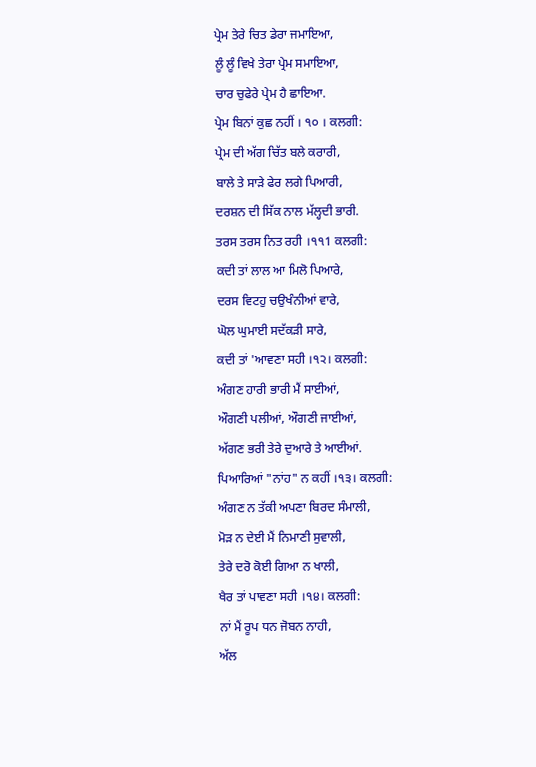ਪ੍ਰੇਮ ਤੇਰੇ ਚਿਤ ਡੇਰਾ ਜਮਾਇਆ,
ਲੂੰ ਲੂੰ ਵਿਖੇ ਤੇਰਾ ਪ੍ਰੇਮ ਸਮਾਇਆ,
ਚਾਰ ਚੁਫੇਰੇ ਪ੍ਰੇਮ ਹੈ ਛਾਇਆ.
ਪ੍ਰੇਮ ਬਿਨਾਂ ਕੁਛ ਨਹੀਂ । ੧੦ । ਕਲਗੀ:
ਪ੍ਰੇਮ ਦੀ ਅੱਗ ਚਿੱਤ ਬਲੇ ਕਰਾਰੀ,
ਬਾਲੇ ਤੇ ਸਾੜੇ ਫੇਰ ਲਗੇ ਪਿਆਰੀ,
ਦਰਸ਼ਨ ਦੀ ਸਿੱਕ ਨਾਲ ਮੱਲ੍ਹਦੀ ਭਾਰੀ.
ਤਰਸ ਤਰਸ ਨਿਤ ਰਹੀ ।੧੧1 ਕਲਗੀ:
ਕਦੀ ਤਾਂ ਲਾਲ ਆ ਮਿਲੋ ਪਿਆਰੇ,
ਦਰਸ ਵਿਟਹੁ ਚਉਖੰਨੀਆਂ ਵਾਰੇ,
ਘੋਲ ਘੁਮਾਈ ਸਦੱਕੜੀ ਸਾਰੇ,
ਕਦੀ ਤਾਂ 'ਆਵਣਾ ਸਹੀ ।੧੨। ਕਲਗੀ:
ਅੰਗਣ ਹਾਰੀ ਭਾਰੀ ਮੈਂ ਸਾਈਆਂ,
ਔਗਣੀ ਪਲੀਆਂ, ਔਗਣੀ ਜਾਈਆਂ,
ਅੱਗਣ ਭਰੀ ਤੇਰੇ ਦੁਆਰੇ ਤੇ ਆਈਆਂ.
ਪਿਆਰਿਆਂ "ਨਾਂਹ" ਨ ਕਹੀਂ ।੧੩। ਕਲਗੀ:
ਅੰਗਣ ਨ ਤੱਕੀ ਅਪਣਾ ਬਿਰਦ ਸੰਮਾਲੀ,
ਮੋੜ ਨ ਦੇਈ ਮੈਂ ਨਿਮਾਣੀ ਸੁਵਾਲੀ,
ਤੇਰੇ ਦਰੋ ਕੋਈ ਗਿਆ ਨ ਖਾਲੀ,
ਖੈਰ ਤਾਂ ਪਾਵਣਾ ਸਹੀ ।੧੪। ਕਲਗੀ:
ਨਾਂ ਮੈਂ ਰੂਪ ਧਨ ਜੋਬਨ ਨਾਹੀ,
ਅੱਲ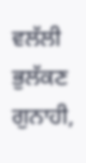ਵਲੱਲੀ ਭੁਲੱਕਣ ਗੁਨਾਹੀ,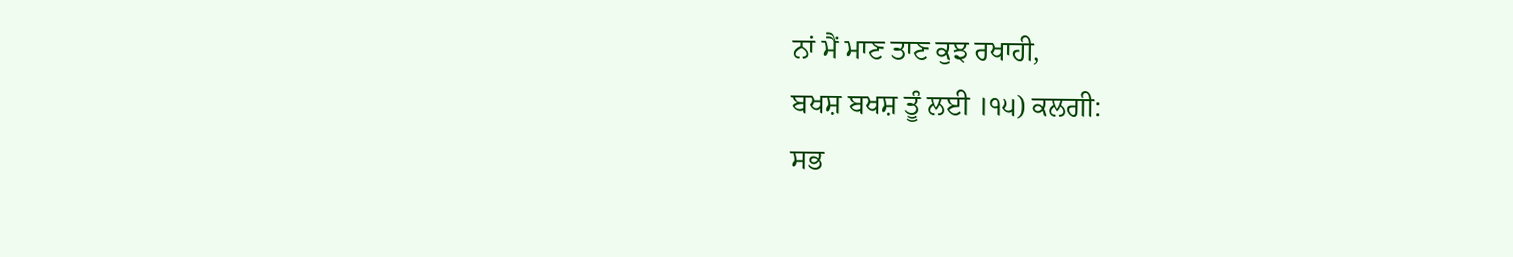ਨਾਂ ਮੈਂ ਮਾਣ ਤਾਣ ਕੁਝ ਰਖਾਹੀ,
ਬਖਸ਼ ਬਖਸ਼ ਤੂੰ ਲਈ ।੧੫) ਕਲਗੀ:
ਸਭ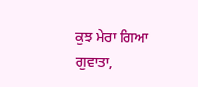ਕੁਝ ਮੇਰਾ ਗਿਆ ਗੁਵਾਤਾ,